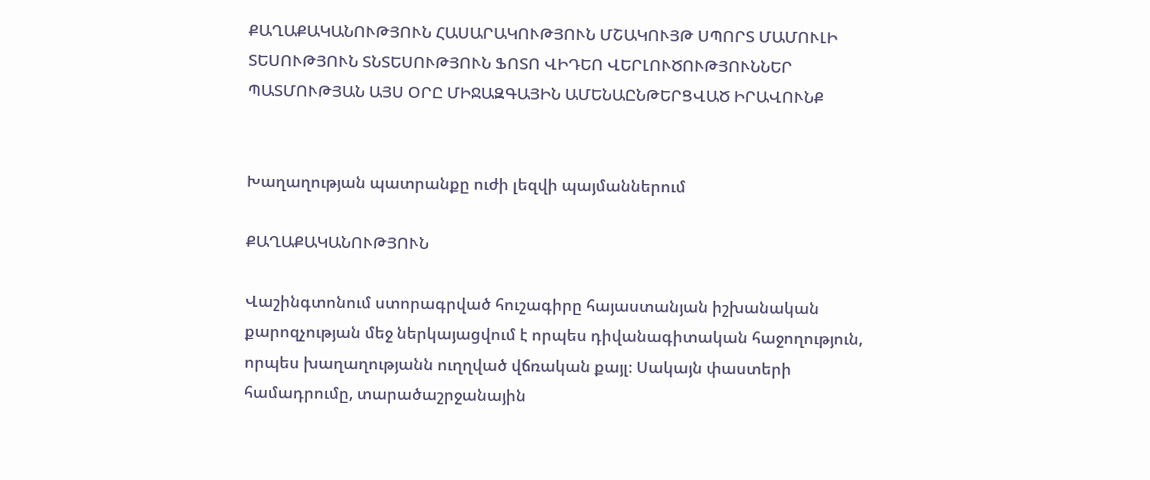ՔԱՂԱՔԱԿԱՆՈՒԹՅՈՒՆ ՀԱՍԱՐԱԿՈՒԹՅՈՒՆ ՄՇԱԿՈՒՅԹ ՍՊՈՐՏ ՄԱՄՈՒԼԻ ՏԵՍՈՒԹՅՈՒՆ ՏՆՏԵՍՈՒԹՅՈՒՆ ՖՈՏՈ ՎԻԴԵՈ ՎԵՐԼՈՒԾՈՒԹՅՈՒՆՆԵՐ ՊԱՏՄՈՒԹՅԱՆ ԱՅՍ ՕՐԸ ՄԻՋԱԶԳԱՅԻՆ ԱՄԵՆԱԸՆԹԵՐՑՎԱԾ ԻՐԱՎՈՒՆՔ


Խաղաղության պատրանքը ուժի լեզվի պայմաններում

ՔԱՂԱՔԱԿԱՆՈՒԹՅՈՒՆ

Վաշինգտոնում ստորագրված հուշագիրը հայաստանյան իշխանական քարոզչության մեջ ներկայացվում է որպես դիվանագիտական հաջողություն, որպես խաղաղությանն ուղղված վճռական քայլ։ Սակայն փաստերի համադրումը, տարածաշրջանային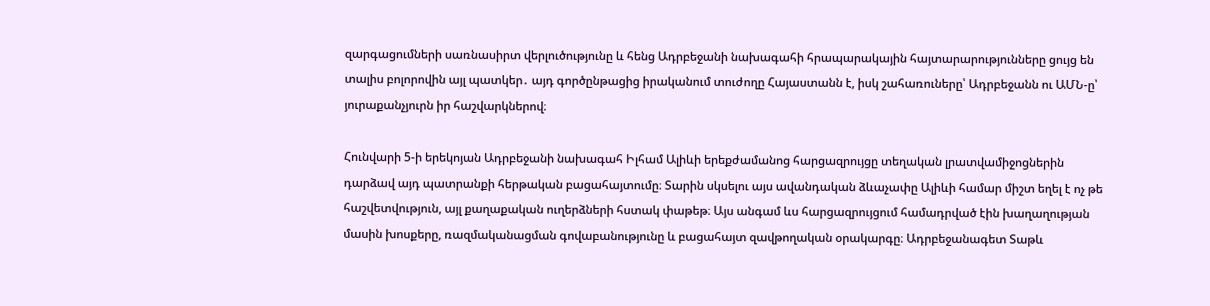զարգացումների սառնասիրտ վերլուծությունը և հենց Ադրբեջանի նախագահի հրապարակային հայտարարությունները ցույց են տալիս բոլորովին այլ պատկեր․ այդ գործընթացից իրականում տուժողը Հայաստանն է, իսկ շահառուները՝ Ադրբեջանն ու ԱՄՆ-ը՝ յուրաքանչյուրն իր հաշվարկներով։

Հունվարի 5-ի երեկոյան Ադրբեջանի նախագահ Իլհամ Ալիևի երեքժամանոց հարցազրույցը տեղական լրատվամիջոցներին դարձավ այդ պատրանքի հերթական բացահայտումը։ Տարին սկսելու այս ավանդական ձևաչափը Ալիևի համար միշտ եղել է ոչ թե հաշվետվություն, այլ քաղաքական ուղերձների հստակ փաթեթ։ Այս անգամ ևս հարցազրույցում համադրված էին խաղաղության մասին խոսքերը, ռազմականացման գովաբանությունը և բացահայտ զավթողական օրակարգը։ Ադրբեջանագետ Տաթև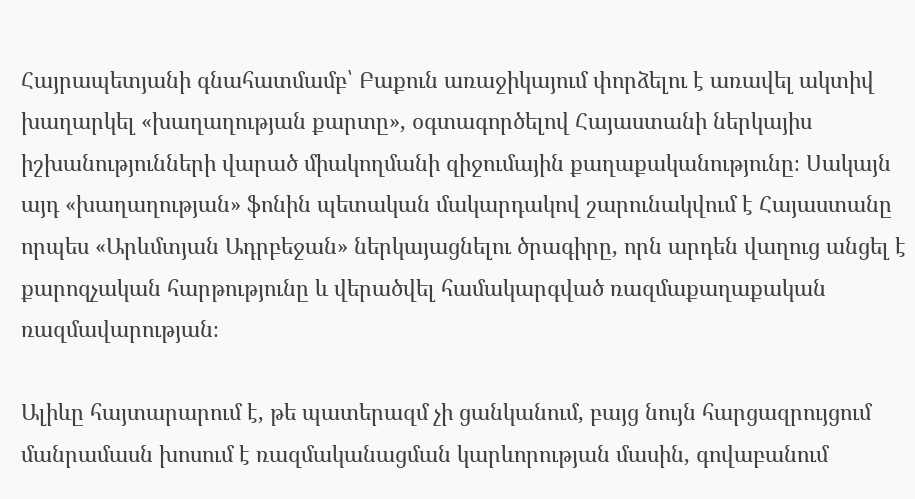Հայրապետյանի գնահատմամբ՝ Բաքուն առաջիկայում փորձելու է առավել ակտիվ խաղարկել «խաղաղության քարտը», օգտագործելով Հայաստանի ներկայիս իշխանությունների վարած միակողմանի զիջումային քաղաքականությունը։ Սակայն այդ «խաղաղության» ֆոնին պետական մակարդակով շարունակվում է Հայաստանը որպես «Արևմտյան Ադրբեջան» ներկայացնելու ծրագիրը, որն արդեն վաղուց անցել է քարոզչական հարթությունը և վերածվել համակարգված ռազմաքաղաքական ռազմավարության։

Ալիևը հայտարարում է, թե պատերազմ չի ցանկանում, բայց նույն հարցազրույցում մանրամասն խոսում է ռազմականացման կարևորության մասին, գովաբանում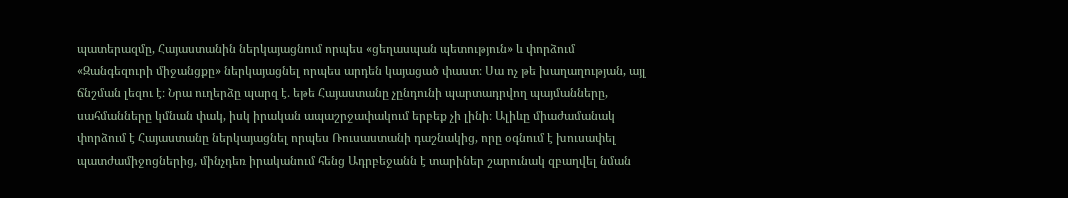պատերազմը, Հայաստանին ներկայացնում որպես «ցեղասպան պետություն» և փորձում «Զանգեզուրի միջանցքը» ներկայացնել որպես արդեն կայացած փաստ։ Սա ոչ թե խաղաղության, այլ ճնշման լեզու է։ Նրա ուղերձը պարզ է․ եթե Հայաստանը չընդունի պարտադրվող պայմանները, սահմանները կմնան փակ, իսկ իրական ապաշրջափակում երբեք չի լինի։ Ալիևը միաժամանակ փորձում է Հայաստանը ներկայացնել որպես Ռուսաստանի դաշնակից, որը օգնում է խուսափել պատժամիջոցներից, մինչդեռ իրականում հենց Ադրբեջանն է տարիներ շարունակ զբաղվել նման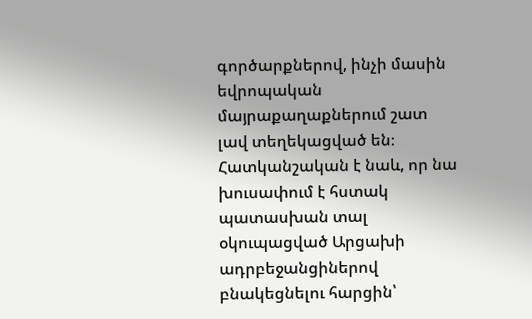գործարքներով, ինչի մասին եվրոպական մայրաքաղաքներում շատ լավ տեղեկացված են։ Հատկանշական է նաև, որ նա խուսափում է հստակ պատասխան տալ օկուպացված Արցախի ադրբեջանցիներով բնակեցնելու հարցին՝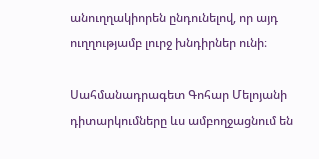անուղղակիորեն ընդունելով, որ այդ ուղղությամբ լուրջ խնդիրներ ունի։

Սահմանադրագետ Գոհար Մելոյանի դիտարկումները ևս ամբողջացնում են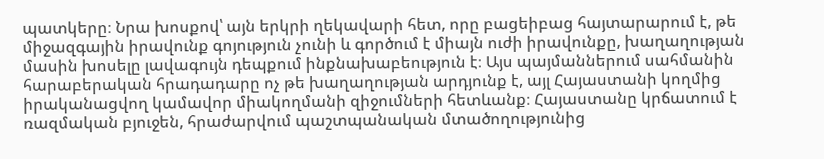պատկերը։ Նրա խոսքով՝ այն երկրի ղեկավարի հետ, որը բացեիբաց հայտարարում է, թե միջազգային իրավունք գոյություն չունի և գործում է միայն ուժի իրավունքը, խաղաղության մասին խոսելը լավագույն դեպքում ինքնախաբեություն է։ Այս պայմաններում սահմանին հարաբերական հրադադարը ոչ թե խաղաղության արդյունք է, այլ Հայաստանի կողմից իրականացվող կամավոր միակողմանի զիջումների հետևանք։ Հայաստանը կրճատում է ռազմական բյուջեն, հրաժարվում պաշտպանական մտածողությունից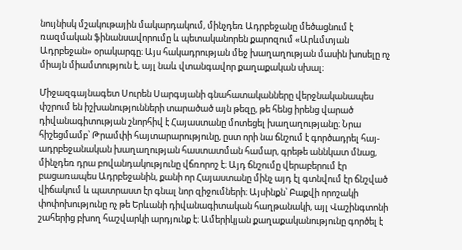նույնիսկ մշակութային մակարդակում, մինչդեռ Ադրբեջանը մեծացնում է ռազմական ֆինանսավորումը և պետականորեն քարոզում «Արևմտյան Ադրբեջան» օրակարգը։ Այս հակադրության մեջ խաղաղության մասին խոսելը ոչ միայն միամտություն է, այլ նաև վտանգավոր քաղաքական սխալ։

Միջազգայնագետ Սուրեն Սարգսյանի գնահատականները վերջնականապես փշրում են իշխանությունների տարածած այն թեզը, թե հենց իրենց վարած դիվանագիտության շնորհիվ է Հայաստանը մոտեցել խաղաղությանը։ Նրա հիշեցմամբ՝ Թրամփի հայտարարությունը, ըստ որի նա ճնշում է գործադրել հայ-ադրբեջանական խաղաղության հաստատման համար, գրեթե աննկատ մնաց, մինչդեռ դրա բովանդակությունը վճռորոշ է։ Այդ ճնշումը վերաբերում էր բացառապես Ադրբեջանին, քանի որ Հայաստանը մինչ այդ էլ գտնվում էր ճնշված վիճակում և պատրաստ էր գնալ նոր զիջումների։ Այսինքն՝ Բաքվի որոշակի փոփոխությունը ոչ թե Երևանի դիվանագիտական հաղթանակի, այլ Վաշինգտոնի շահերից բխող հաշվարկի արդյունք է։ Ամերիկյան քաղաքականությունը գործել է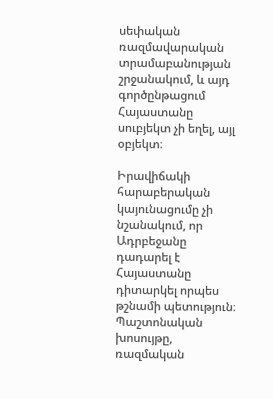սեփական ռազմավարական տրամաբանության շրջանակում, և այդ գործընթացում Հայաստանը սուբյեկտ չի եղել, այլ օբյեկտ։

Իրավիճակի հարաբերական կայունացումը չի նշանակում, որ Ադրբեջանը դադարել է Հայաստանը դիտարկել որպես թշնամի պետություն։ Պաշտոնական խոսույթը, ռազմական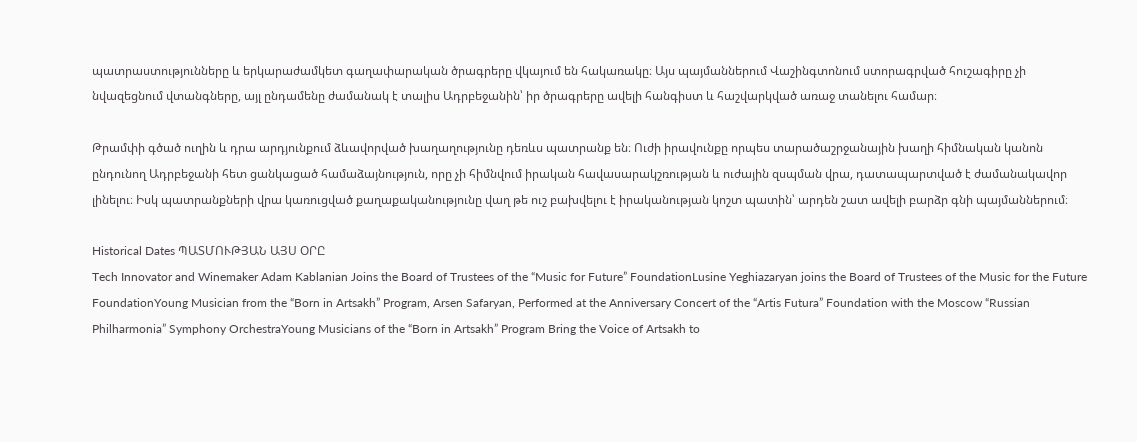պատրաստությունները և երկարաժամկետ գաղափարական ծրագրերը վկայում են հակառակը։ Այս պայմաններում Վաշինգտոնում ստորագրված հուշագիրը չի նվազեցնում վտանգները, այլ ընդամենը ժամանակ է տալիս Ադրբեջանին՝ իր ծրագրերը ավելի հանգիստ և հաշվարկված առաջ տանելու համար։

Թրամփի գծած ուղին և դրա արդյունքում ձևավորված խաղաղությունը դեռևս պատրանք են։ Ուժի իրավունքը որպես տարածաշրջանային խաղի հիմնական կանոն ընդունող Ադրբեջանի հետ ցանկացած համաձայնություն, որը չի հիմնվում իրական հավասարակշռության և ուժային զսպման վրա, դատապարտված է ժամանակավոր լինելու։ Իսկ պատրանքների վրա կառուցված քաղաքականությունը վաղ թե ուշ բախվելու է իրականության կոշտ պատին՝ արդեն շատ ավելի բարձր գնի պայմաններում։

Historical Dates ՊԱՏՄՈՒԹՅԱՆ ԱՅՍ ՕՐԸ
Tech Innovator and Winemaker Adam Kablanian Joins the Board of Trustees of the “Music for Future” FoundationLusine Yeghiazaryan joins the Board of Trustees of the Music for the Future FoundationYoung Musician from the “Born in Artsakh” Program, Arsen Safaryan, Performed at the Anniversary Concert of the “Artis Futura” Foundation with the Moscow “Russian Philharmonia” Symphony OrchestraYoung Musicians of the “Born in Artsakh” Program Bring the Voice of Artsakh to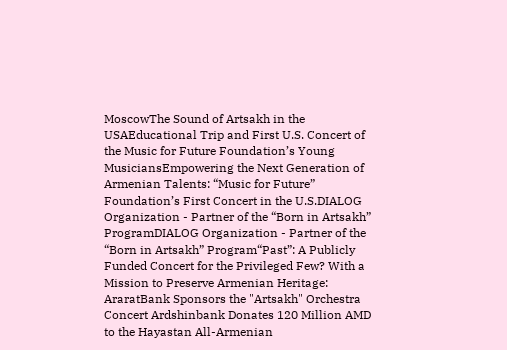MoscowThe Sound of Artsakh in the USAEducational Trip and First U.S. Concert of the Music for Future Foundation’s Young MusiciansEmpowering the Next Generation of Armenian Talents: “Music for Future” Foundation’s First Concert in the U.S.DIALOG Organization - Partner of the “Born in Artsakh” ProgramDIALOG Organization - Partner of the “Born in Artsakh” Program“Past”: A Publicly Funded Concert for the Privileged Few? With a Mission to Preserve Armenian Heritage: AraratBank Sponsors the "Artsakh" Orchestra Concert Ardshinbank Donates 120 Million AMD to the Hayastan All-Armenian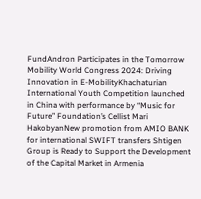FundAndron Participates in the Tomorrow Mobility World Congress 2024: Driving Innovation in E-MobilityKhachaturian International Youth Competition launched in China with performance by “Music for Future” Foundation’s Cellist Mari HakobyanNew promotion from AMIO BANK for international SWIFT transfers Shtigen Group is Ready to Support the Development of the Capital Market in Armenia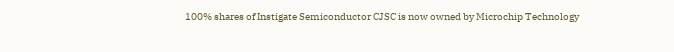100% shares of Instigate Semiconductor CJSC is now owned by Microchip Technology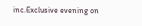inc.Exclusive evening on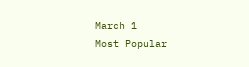March 1
Most Popular